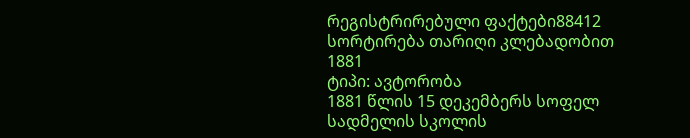რეგისტრირებული ფაქტები88412
სორტირება თარიღი კლებადობით
1881
ტიპი: ავტორობა
1881 წლის 15 დეკემბერს სოფელ სადმელის სკოლის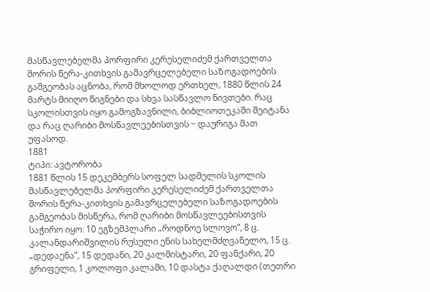მასწავლებელმა პორფირი კერესელიძემ ქართველთა შორის წერა-კითხვის გამავრცელებელი საზოგადოების გამგეობას აცნობა, რომ მხოლოდ ერთხელ, 1880 წლის 24 მარტს მიიღო წიგნები და სხვა სასწავლო ნივთები. რაც სკოლისთვის იყო გამოგზავნილი, ბიბლიოთეკაში შეიტანა და რაც ღარიბი მოსწავლეებისთვის − დაურიგა მათ უფასოდ.
1881
ტიპი: ავტორობა
1881 წლის 15 დეკემბერს სოფელ სადმელის სკოლის მასწავლებელმა პორფირი კერესელიძემ ქართველთა შორის წერა-კითხვის გამავრცელებელი საზოგადოების გამგეობას მისწერა, რომ ღარიბი მოსწავლეებისთვის საჭირო იყო: 10 ეგზემპლარი „როდნოე სლოვო“, 8 ც. კალანდარიშვილის რუსული ენის სახელმძღვანელო, 15 ც. „დედაენა“, 15 დედანი, 20 კალმისტარი, 20 ფანქარი, 20 გრიფელი, 1 კოლოფი კალამი, 10 დასტა ქაღალდი (თეთრი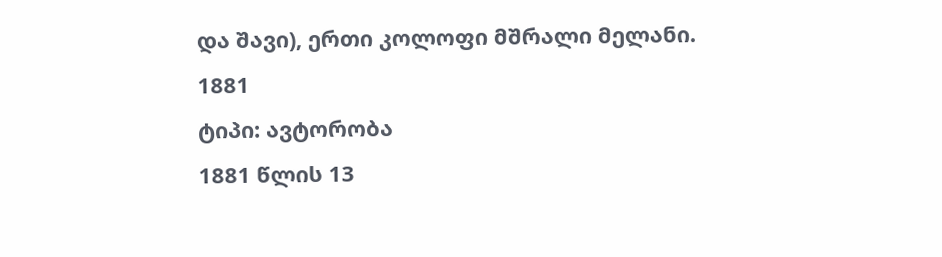და შავი), ერთი კოლოფი მშრალი მელანი.
1881
ტიპი: ავტორობა
1881 წლის 13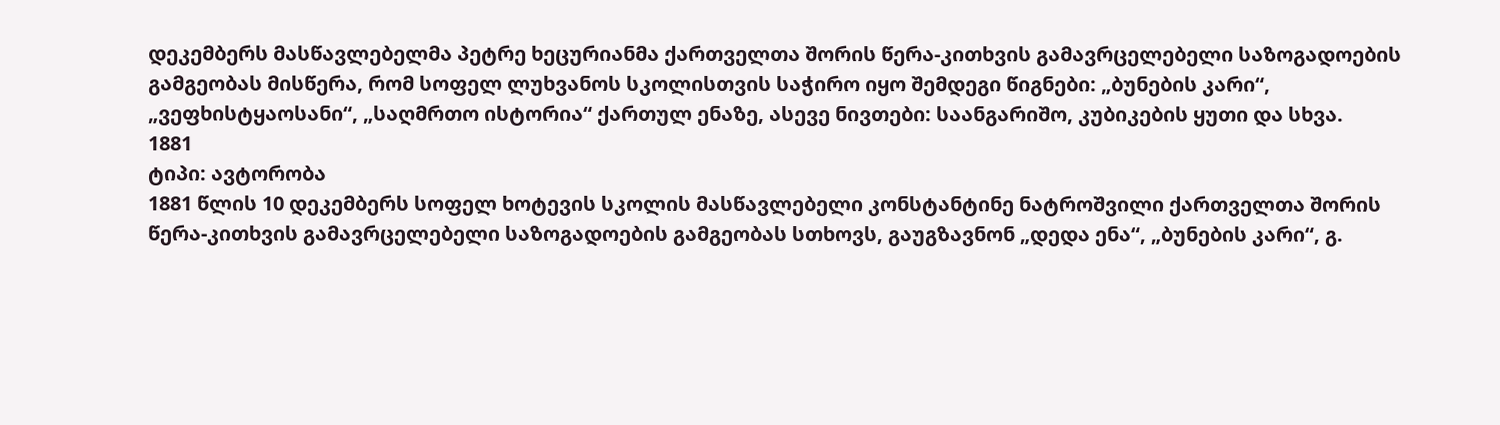დეკემბერს მასწავლებელმა პეტრე ხეცურიანმა ქართველთა შორის წერა-კითხვის გამავრცელებელი საზოგადოების გამგეობას მისწერა, რომ სოფელ ლუხვანოს სკოლისთვის საჭირო იყო შემდეგი წიგნები: „ბუნების კარი“, „ვეფხისტყაოსანი“, „საღმრთო ისტორია“ ქართულ ენაზე, ასევე ნივთები: საანგარიშო, კუბიკების ყუთი და სხვა.
1881
ტიპი: ავტორობა
1881 წლის 10 დეკემბერს სოფელ ხოტევის სკოლის მასწავლებელი კონსტანტინე ნატროშვილი ქართველთა შორის წერა-კითხვის გამავრცელებელი საზოგადოების გამგეობას სთხოვს, გაუგზავნონ „დედა ენა“, „ბუნების კარი“, გ.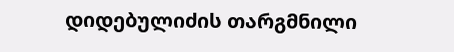დიდებულიძის თარგმნილი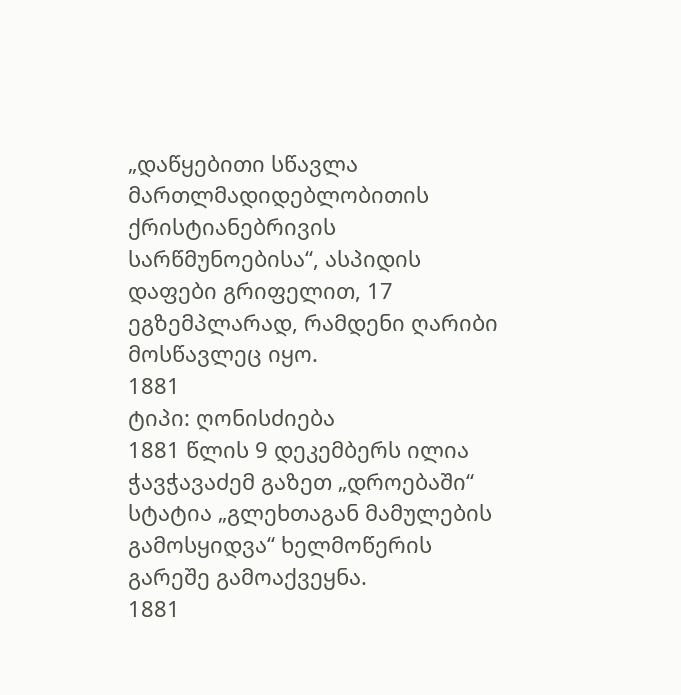„დაწყებითი სწავლა მართლმადიდებლობითის ქრისტიანებრივის სარწმუნოებისა“, ასპიდის დაფები გრიფელით, 17 ეგზემპლარად, რამდენი ღარიბი მოსწავლეც იყო.
1881
ტიპი: ღონისძიება
1881 წლის 9 დეკემბერს ილია ჭავჭავაძემ გაზეთ „დროებაში“ სტატია „გლეხთაგან მამულების გამოსყიდვა“ ხელმოწერის გარეშე გამოაქვეყნა.
1881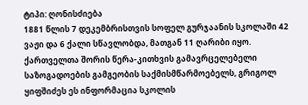ტიპი: ღონისძიება
1881 წლის 7 დეკემბრისთვის სოფელ გურჯაანის სკოლაში 42 ვაჟი და 6 ქალი სწავლობდა, მათგან 11 ღარიბი იყო. ქართველთა შორის წერა-კითხვის გამავრცელებელი საზოგადოების გამგეობის საქმისმწარმოებელს, გრიგოლ ყიფშიძეს ეს ინფორმაცია სკოლის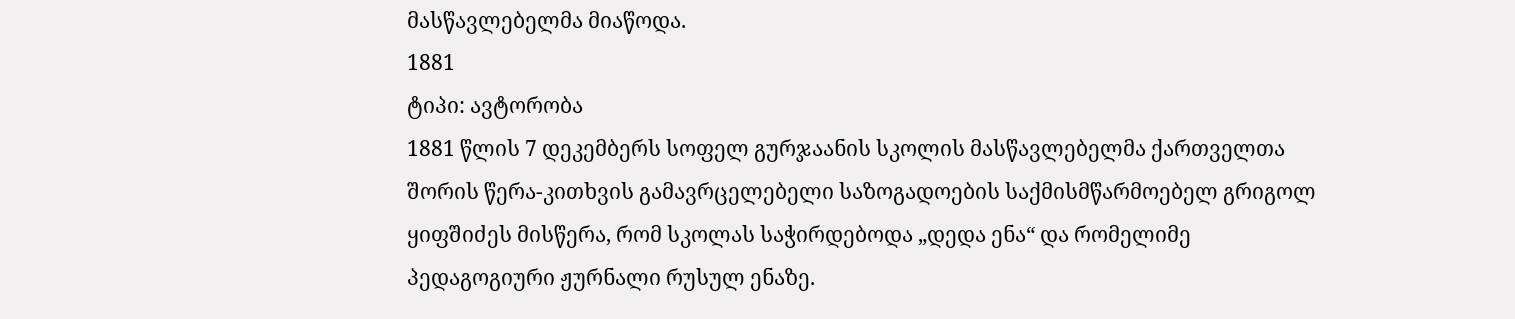მასწავლებელმა მიაწოდა.
1881
ტიპი: ავტორობა
1881 წლის 7 დეკემბერს სოფელ გურჯაანის სკოლის მასწავლებელმა ქართველთა შორის წერა-კითხვის გამავრცელებელი საზოგადოების საქმისმწარმოებელ გრიგოლ ყიფშიძეს მისწერა, რომ სკოლას საჭირდებოდა „დედა ენა“ და რომელიმე პედაგოგიური ჟურნალი რუსულ ენაზე.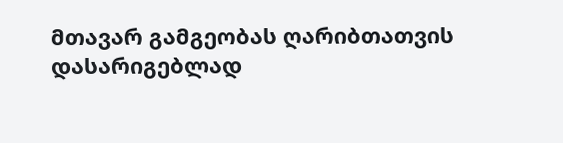მთავარ გამგეობას ღარიბთათვის დასარიგებლად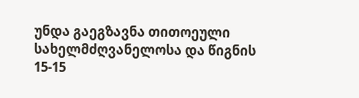უნდა გაეგზავნა თითოეული სახელმძღვანელოსა და წიგნის 15-15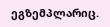ეგზემპლარიც.